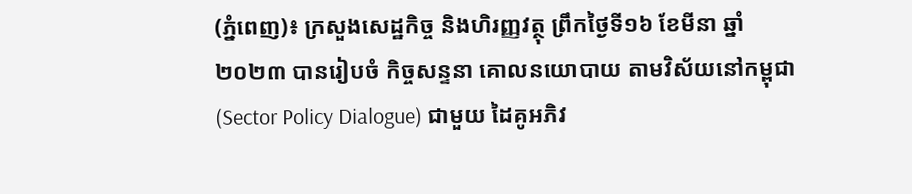(ភ្នំពេញ)៖ ក្រសួងសេដ្ឋកិច្ច និងហិរញ្ញវត្ថុ ព្រឹកថ្ងៃទី១៦ ខែមីនា ឆ្នាំ២០២៣ បានរៀបចំ កិច្ចសន្ទនា គោលនយោបាយ តាមវិស័យនៅកម្ពុជា (Sector Policy Dialogue) ជាមួយ ដៃគូអភិវ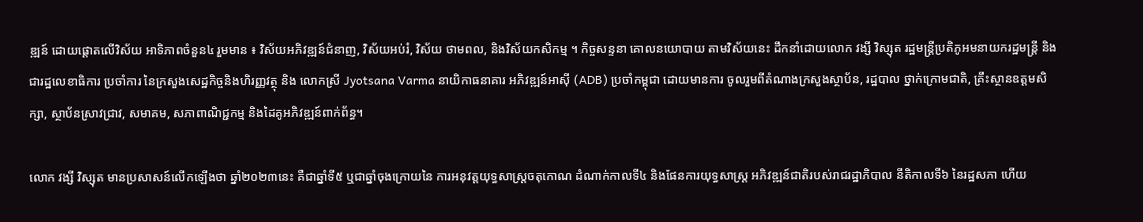ឌ្ឍន៍ ដោយផ្តោតលើវិស័យ អាទិភាពចំនួន៤ រួមមាន ៖ វិស័យអភិវឌ្ឍន៍ជំនាញ, វិស័យអប់រំ, វិស័យ ថាមពល, និងវិស័យកសិកម្ម ។ កិច្ចសន្ទនា គោលនយោបាយ តាមវិស័យនេះ ដឹកនាំដោយលោក វង្សី វិស្សុត រដ្ឋមន្រ្តីប្រតិភូអមនាយករដ្ឋមន្រ្តី និងជារដ្ឋលេខាធិការ ប្រចាំការ នៃក្រសួងសេដ្ឋកិច្ចនិងហិរញ្ញវត្ថុ និង លោកស្រី Jyotsana Varma នាយិកាធនាគារ អភិវឌ្ឍន៍អាស៊ី (ADB) ប្រចាំកម្ពុជា ដោយមានការ ចូលរួមពីតំណាងក្រសួងស្ថាប័ន, រដ្ឋបាល ថ្នាក់ក្រោមជាតិ, គ្រឹះស្ថានឧត្តមសិក្សា, ស្ថាប័នស្រាវជ្រាវ, សមាគម, សភាពាណិជ្ជកម្ម និងដៃគូអភិវឌ្ឍន៍ពាក់ព័ន្ធ។

លោក វង្សី វិស្សុត មានប្រសាសន៍លើកឡើងថា ឆ្នាំ២០២៣នេះ គឺជាឆ្នាំទី៥ ឬជាឆ្នាំចុងក្រោយនៃ ការអនុវត្តយុទ្ធសាស្រ្តចតុកោណ ដំណាក់កាលទី៤ និងផែនការយុទ្ធសាស្រ្ត អភិវឌ្ឍន៍ជាតិរបស់រាជរដ្ឋាភិបាល នីតិកាលទី៦ នៃរដ្ឋសភា ហើយ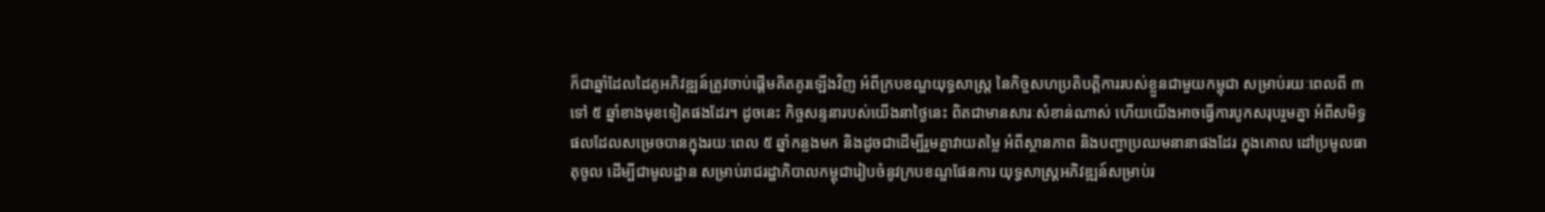ក៏ជាឆ្នាំដែលដៃគូអភិវឌ្ឍន៍ត្រូវចាប់ផ្តើមគិតគូរឡើងវិញ អំពីក្របខណ្ឌយុទ្ធសាស្រ្ត នៃកិច្ចសហប្រតិបត្តិការរបស់ខ្លួនជាមួយកម្ពុជា សម្រាប់រយៈពេលពី ៣ ទៅ ៥ ឆ្នាំខាងមុខទៀតផងដែរ។ ដូចនេះ កិច្ចសន្ទនារបស់យើងនាថ្ងៃនេះ ពិតជាមានសារៈសំខាន់ណាស់ ហើយយើងអាចធ្វើការបូកសរុបរួមគ្នា អំពីសមិទ្ធផលដែលសម្រេចបានក្នុងរយៈពេល ៥ ឆ្នាំកន្លងមក និងដូចជាដើម្បីរួមគ្នាវាយតម្លៃ អំពីស្ថានភាព និងបញ្ហាប្រឈមនានាផងដែរ ក្នុងគោល ដៅប្រមូលធាតុចូល ដើម្បីជាមូលដ្ឋាន សម្រាប់រាជរដ្ឋាភិបាលកម្ពុជារៀបចំនូវក្របខណ្ឌផែនការ យុទ្ធសាស្ត្រអភិវឌ្ឍន៍សម្រាប់រ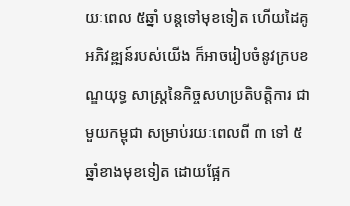យៈពេល ៥ឆ្នាំ បន្តទៅមុខទៀត ហើយដៃគូអភិវឌ្ឍន៍របស់យើង ក៏អាចរៀបចំនូវក្របខណ្ឌយុទ្ធ សាស្រ្តនៃកិច្ចសហប្រតិបត្តិការ ជាមួយកម្ពុជា សម្រាប់រយៈពេលពី ៣ ទៅ ៥ ឆ្នាំខាងមុខទៀត ដោយផ្អែក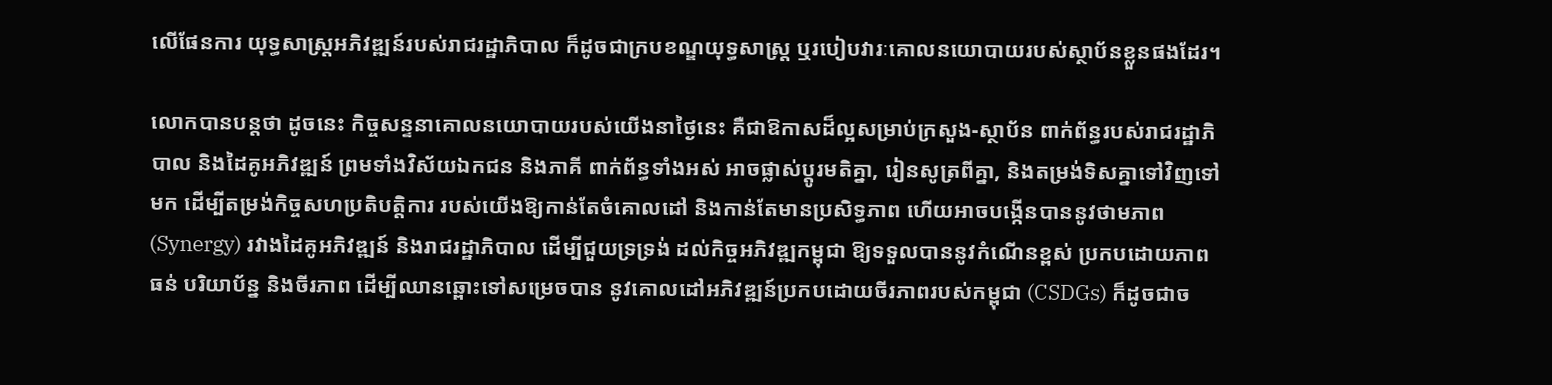លើផែនការ យុទ្ធសាស្ត្រអភិវឌ្ឍន៍របស់រាជរដ្ឋាភិបាល ក៏ដូចជាក្របខណ្ឌយុទ្ធសាស្ត្រ ឬរបៀបវារៈគោលនយោបាយរបស់ស្ថាប័នខ្លួនផងដែរ។

លោកបានបន្តថា ដូចនេះ កិច្ចសន្ទនាគោលនយោបាយរបស់យើងនាថ្ងៃនេះ គឺជាឱកាសដ៏ល្អសម្រាប់ក្រសួង-ស្ថាប័ន ពាក់ព័ន្ធរបស់រាជរដ្ឋាភិបាល និងដៃគូអភិវឌ្ឍន៍ ព្រមទាំងវិស័យឯកជន និងភាគី ពាក់ព័ន្ធទាំងអស់ អាចផ្លាស់ប្តូរមតិគ្នា, រៀនសូត្រពីគ្នា, និងតម្រង់ទិសគ្នាទៅវិញទៅមក ដើម្បីតម្រង់កិច្ចសហប្រតិបត្តិការ របស់យើងឱ្យកាន់តែចំគោលដៅ និងកាន់តែមានប្រសិទ្ធភាព ហើយអាចបង្កើនបាននូវថាមភាព (Synergy) រវាងដៃគូអភិវឌ្ឍន៍ និងរាជរដ្ឋាភិបាល ដើម្បីជួយទ្រទ្រង់ ដល់កិច្ចអភិវឌ្ឍកម្ពុជា ឱ្យទទួលបាននូវកំណើនខ្ពស់ ប្រកបដោយភាពធន់ បរិយាប័ន្ន និងចីរភាព ដើម្បីឈានឆ្ពោះទៅសម្រេចបាន នូវគោលដៅអភិវឌ្ឍន៍ប្រកបដោយចីរភាពរបស់កម្ពុជា (CSDGs) ក៏ដូចជាច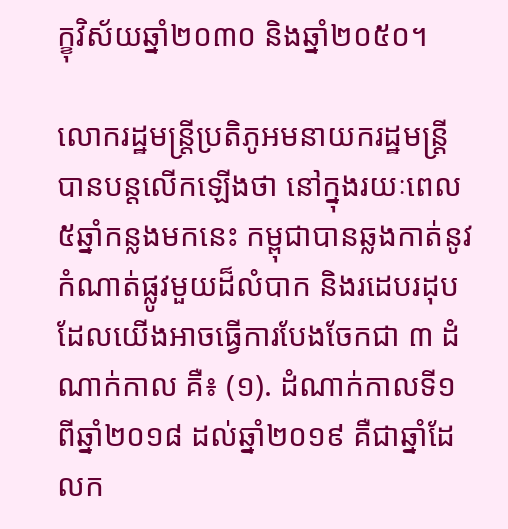ក្ខុវិស័យឆ្នាំ២០៣០ និងឆ្នាំ២០៥០។

លោករដ្ឋមន្រ្តីប្រតិភូអមនាយករដ្ឋមន្រ្តី បានបន្តលើកឡើងថា នៅក្នុងរយៈពេល ៥ឆ្នាំកន្លងមកនេះ កម្ពុជាបានឆ្លងកាត់នូវកំណាត់ផ្លូវមួយដ៏លំបាក និងរដេបរដុប ដែលយើងអាចធ្វើការបែងចែកជា ៣ ដំណាក់កាល គឺ៖ (១). ដំណាក់កាលទី១ ពីឆ្នាំ២០១៨ ដល់ឆ្នាំ២០១៩ គឺជាឆ្នាំដែលក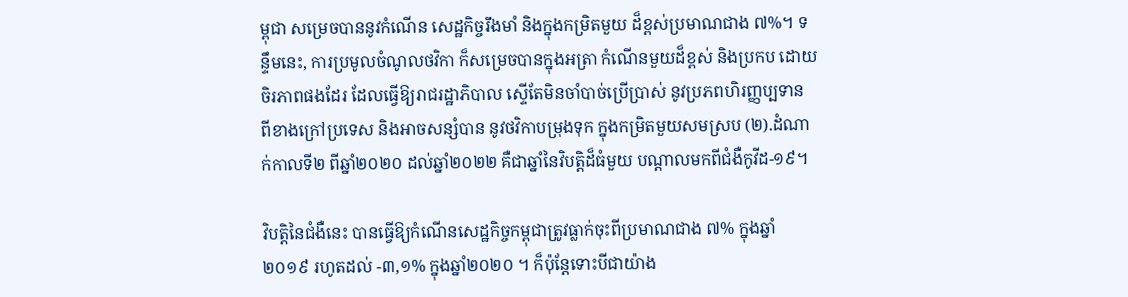ម្ពុជា សម្រេចបាននូវកំណើន សេដ្ឋកិច្ចរឹងមាំ និងក្នុងកម្រិតមួយ ដ៏ខ្ពស់ប្រមាណជាង ៧%។ ទន្ទឹមនេះ, ការប្រមូលចំណូលថវិកា ក៏សម្រេចបានក្នុងអត្រា កំណើនមួយដ៏ខ្ពស់ និងប្រកប ដោយចិរភាពផងដែរ ដែលធ្វើឱ្យរាជរដ្ឋាភិបាល សើ្ទតែមិនចាំបាច់ប្រើប្រាស់ នូវប្រភពហិរញ្ញប្បទាន ពីខាងក្រៅប្រទេស និងអាចសន្សំបាន នូវថវិកាបម្រុងទុក ក្នុងកម្រិតមួយសមស្រប (២).ដំណាក់កាលទី២ ពីឆ្នាំ២០២០ ដល់ឆ្នាំ២០២២ គឺជាឆ្នាំនៃវិបត្តិដ៏ធំមួយ បណ្តាលមកពីជំងឺកូវីដ-១៩។

វិបត្តិនៃជំងឺនេះ បានធ្វើឱ្យកំណើនសេដ្ឋកិច្ចកម្ពុជាត្រូវធ្លាក់ចុះពីប្រមាណជាង ៧% ក្នុងឆ្នាំ២០១៩ រហូតដល់ -៣,១% ក្នុងឆ្នាំ២០២០ ។ ក៏ប៉ុន្តែទោះបីជាយ៉ាង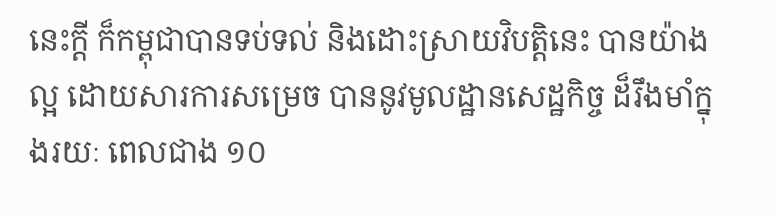នេះក្តី ក៏កម្ពុជាបានទប់ទល់ និងដោះស្រាយវិបត្តិនេះ បានយ៉ាងល្អ ដោយសារការសម្រេច បាននូវមូលដ្ឋានសេដ្ឋកិច្ច ដ៏រឹងមាំក្នុងរយៈ ពេលជាង ១០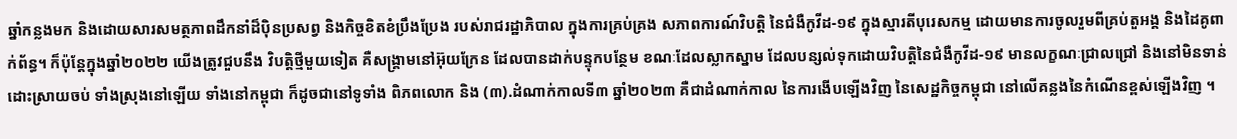ឆ្នាំកន្លងមក និងដោយសារសមត្ថភាពដឹកនាំដ៏ប៉ិនប្រសព្វ និងកិច្ចខិតខំប្រឹងប្រែង របស់រាជរដ្ឋាភិបាល ក្នុងការគ្រប់គ្រង សភាពការណ៍វិបត្តិ នៃជំងឺកូវីដ-១៩ ក្នុងស្មារតីបុរេសកម្ម ដោយមានការចូលរួមពីគ្រប់តួអង្គ និងដៃគូពាក់ព័ន្ធ។ ក៏ប៉ុន្តែក្នុងឆ្នាំ២០២២ យើងត្រូវជួបនឹង វិបត្តិថ្មីមួយទៀត គឺសង្គ្រាមនៅអ៊ុយក្រែន ដែលបានដាក់បន្ទុកបន្ថែម ខណៈដែលស្លាកស្នាម ដែលបន្សល់ទុកដោយវិបត្តិនៃជំងឺកូវីដ-១៩ មានលក្ខណៈជ្រាលជ្រៅ និងនៅមិនទាន់ដោះស្រាយចប់ ទាំងស្រុងនៅឡើយ ទាំងនៅកម្ពុជា ក៏ដូចជានៅទូទាំង ពិភពលោក និង (៣).ដំណាក់កាលទី៣ ឆ្នាំ២០២៣ គឺជាដំណាក់កាល នៃការងើបឡើងវិញ នៃសេដ្ឋកិច្ចកម្ពុជា នៅលើគន្លងនៃកំណើនខ្ពស់ឡើងវិញ ។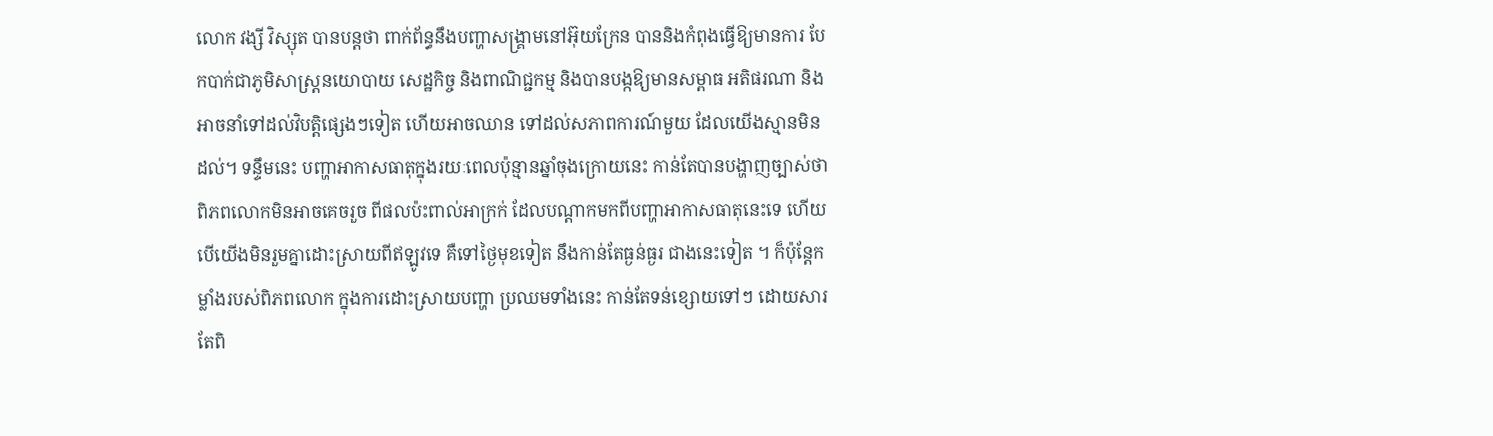លោក វង្សី វិស្សុត បានបន្តថា ពាក់ព័ន្ធនឹងបញ្ហាសង្គ្រាមនៅអ៊ុយក្រែន បាននិងកំពុងធ្វើឱ្យមានការ បែកបាក់ជាភូមិសាស្ត្រនយោបាយ សេដ្ឋកិច្ច និងពាណិជ្ជកម្ម និងបានបង្កឱ្យមានសម្ពាធ អតិផរណា និងអាចនាំទៅដល់វិបត្តិផ្សេងៗទៀត ហើយអាចឈាន ទៅដល់សភាពការណ៍មួយ ដែលយើងស្មានមិនដល់។ ទន្ទឹមនេះ បញ្ហាអាកាសធាតុក្នុងរយៈពេលប៉ុន្មានឆ្នាំចុងក្រោយនេះ កាន់តែបានបង្ហាញច្បាស់ថា ពិភពលោកមិនអាចគេចរួច ពីផលប៉ះពាល់អាក្រក់ ដែលបណ្តាកមកពីបញ្ហាអាកាសធាតុនេះទេ ហើយបើយើងមិនរួមគ្នាដោះស្រាយពីឥឡូវទេ គឺទៅថ្ងៃមុខទៀត នឹងកាន់តែធ្ងន់ធ្ងរ ជាងនេះទៀត ។ ក៏ប៉ុន្តែកម្លាំងរបស់ពិភពលោក ក្នុងការដោះស្រាយបញ្ហា ប្រឈមទាំងនេះ កាន់តែទន់ខ្សោយទៅៗ ដោយសារតែពិ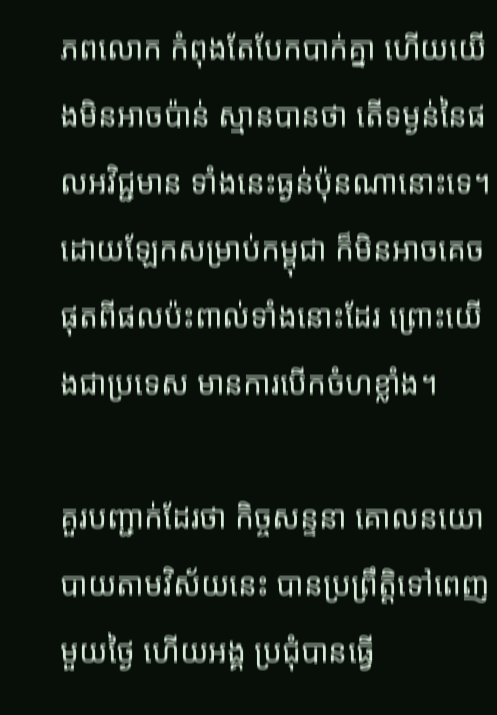ភពលោក កំពុងតែបែកបាក់គ្នា ហើយយើងមិនអាចប៉ាន់ ស្មានបានថា តើទម្ងន់នៃផលអវិជ្ជមាន ទាំងនេះធ្ងន់ប៉ុនណានោះទេ។ ដោយឡែកសម្រាប់កម្ពុជា ក៏មិនអាចគេចផុតពីផលប៉ះពាល់ទាំងនោះដែរ ព្រោះយើងជាប្រទេស មានការបើកចំហខ្លាំង។

គួរបញ្ជាក់ដែរថា កិច្ចសន្ទនា គោលនយោបាយតាមវិស័យនេះ បានប្រព្រឹត្តិទៅពេញមួយថ្ងៃ ហើយអង្គ ប្រជុំបានធ្វើ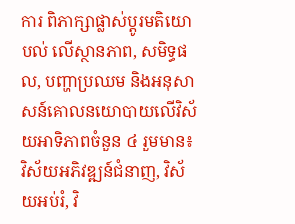ការ ពិភាក្សាផ្លាស់ប្តូរមតិយោបល់ លើស្ថានភាព, សមិទ្ធផល, បញ្ហាប្រឈម និងអនុសាសន៍គោលនយោបាយលើវិស័យអាទិភាពចំនួន ៤ រួមមាន៖ វិស័យអភិវឌ្ឍន៍ជំនាញ, វិស័យអប់រំ, វិ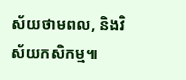ស័យថាមពល, និងវិស័យកសិកម្ម៕